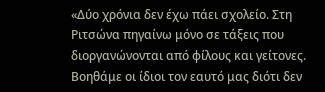«Δύο χρόνια δεν έχω πάει σχολείο. Στη Ριτσώνα πηγαίνω μόνο σε τάξεις που διοργανώνονται από φίλους και γείτονες. Βοηθάμε οι ίδιοι τον εαυτό μας διότι δεν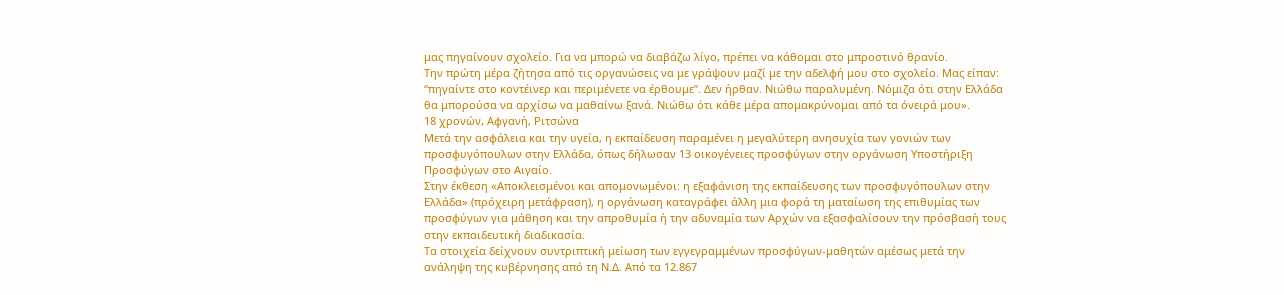μας πηγαίνουν σχολείο. Για να μπορώ να διαβάζω λίγο, πρέπει να κάθομαι στο μπροστινό θρανίο.
Την πρώτη μέρα ζήτησα από τις οργανώσεις να με γράψουν μαζί με την αδελφή μου στο σχολείο. Μας είπαν: “πηγαίντε στο κοντέινερ και περιμένετε να έρθουμε”. Δεν ήρθαν. Νιώθω παραλυμένη. Νόμιζα ότι στην Ελλάδα θα μπορούσα να αρχίσω να μαθαίνω ξανά. Νιώθω ότι κάθε μέρα απομακρύνομαι από τα όνειρά μου».
18 χρονών, Αφγανή, Ριτσώνα
Μετά την ασφάλεια και την υγεία, η εκπαίδευση παραμένει η μεγαλύτερη ανησυχία των γονιών των προσφυγόπουλων στην Ελλάδα, όπως δήλωσαν 13 οικογένειες προσφύγων στην οργάνωση Υποστήριξη Προσφύγων στο Αιγαίο.
Στην έκθεση «Αποκλεισμένοι και απομονωμένοι: η εξαφάνιση της εκπαίδευσης των προσφυγόπουλων στην Ελλάδα» (πρόχειρη μετάφραση), η οργάνωση καταγράφει άλλη μια φορά τη ματαίωση της επιθυμίας των προσφύγων για μάθηση και την απροθυμία ή την αδυναμία των Αρχών να εξασφαλίσουν την πρόσβασή τους στην εκπαιδευτική διαδικασία.
Τα στοιχεία δείχνουν συντριπτική μείωση των εγγεγραμμένων προσφύγων-μαθητών αμέσως μετά την ανάληψη της κυβέρνησης από τη Ν.Δ. Από τα 12.867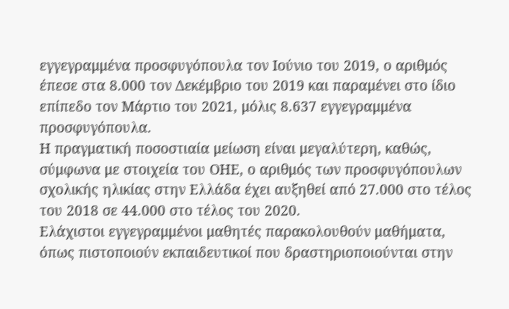εγγεγραμμένα προσφυγόπουλα τον Ιούνιο του 2019, ο αριθμός έπεσε στα 8.000 τον Δεκέμβριο του 2019 και παραμένει στο ίδιο επίπεδο τον Μάρτιο του 2021, μόλις 8.637 εγγεγραμμένα προσφυγόπουλα.
Η πραγματική ποσοστιαία μείωση είναι μεγαλύτερη, καθώς, σύμφωνα με στοιχεία του ΟΗΕ, ο αριθμός των προσφυγόπουλων σχολικής ηλικίας στην Ελλάδα έχει αυξηθεί από 27.000 στο τέλος του 2018 σε 44.000 στο τέλος του 2020.
Ελάχιστοι εγγεγραμμένοι μαθητές παρακολουθούν μαθήματα, όπως πιστοποιούν εκπαιδευτικοί που δραστηριοποιούνται στην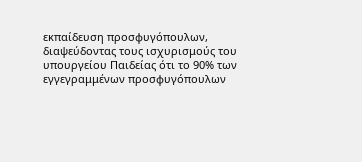εκπαίδευση προσφυγόπουλων, διαψεύδοντας τους ισχυρισμούς του υπουργείου Παιδείας ότι το 90% των εγγεγραμμένων προσφυγόπουλων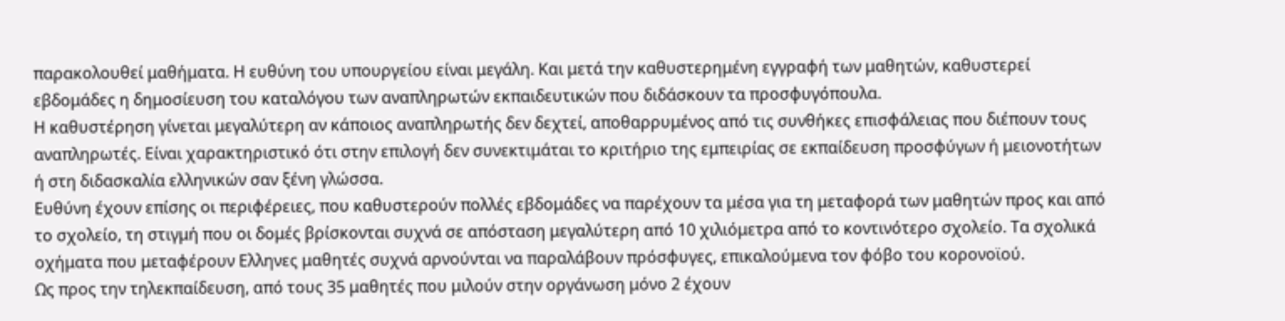παρακολουθεί μαθήματα. Η ευθύνη του υπουργείου είναι μεγάλη. Και μετά την καθυστερημένη εγγραφή των μαθητών, καθυστερεί εβδομάδες η δημοσίευση του καταλόγου των αναπληρωτών εκπαιδευτικών που διδάσκουν τα προσφυγόπουλα.
Η καθυστέρηση γίνεται μεγαλύτερη αν κάποιος αναπληρωτής δεν δεχτεί, αποθαρρυμένος από τις συνθήκες επισφάλειας που διέπουν τους αναπληρωτές. Είναι χαρακτηριστικό ότι στην επιλογή δεν συνεκτιμάται το κριτήριο της εμπειρίας σε εκπαίδευση προσφύγων ή μειονοτήτων ή στη διδασκαλία ελληνικών σαν ξένη γλώσσα.
Ευθύνη έχουν επίσης οι περιφέρειες, που καθυστερούν πολλές εβδομάδες να παρέχουν τα μέσα για τη μεταφορά των μαθητών πρoς και από το σχολείο, τη στιγμή που οι δομές βρίσκονται συχνά σε απόσταση μεγαλύτερη από 10 χιλιόμετρα από το κοντινότερο σχολείο. Τα σχολικά οχήματα που μεταφέρουν Ελληνες μαθητές συχνά αρνούνται να παραλάβουν πρόσφυγες, επικαλούμενα τον φόβο του κορονοϊού.
Ως προς την τηλεκπαίδευση, από τους 35 μαθητές που μιλούν στην οργάνωση μόνο 2 έχουν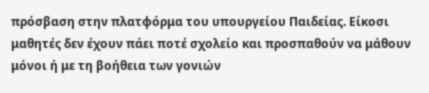πρόσβαση στην πλατφόρμα του υπουργείου Παιδείας. Είκοσι μαθητές δεν έχουν πάει ποτέ σχολείο και προσπαθούν να μάθουν μόνοι ή με τη βοήθεια των γονιών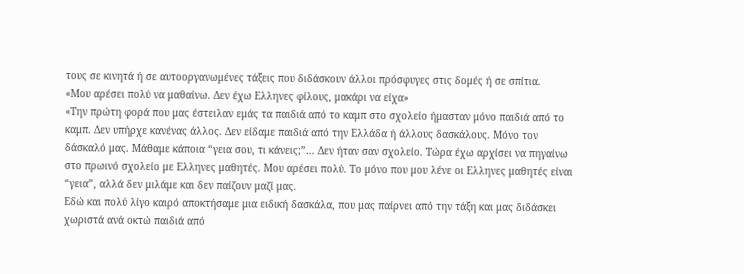τους σε κινητά ή σε αυτοοργανωμένες τάξεις που διδάσκουν άλλοι πρόσφυγες στις δομές ή σε σπίτια.
«Μου αρέσει πολύ να μαθαίνω. Δεν έχω Ελληνες φίλους, μακάρι να είχα»
«Την πρώτη φορά που μας έστειλαν εμάς τα παιδιά από το καμπ στο σχολείο ήμασταν μόνο παιδιά από το καμπ. Δεν υπήρχε κανένας άλλος. Δεν είδαμε παιδιά από την Ελλάδα ή άλλους δασκάλους. Μόνο τον δάσκαλό μας. Μάθαμε κάποια “γεια σου, τι κάνεις;”… Δεν ήταν σαν σχολείο. Τώρα έχω αρχίσει να πηγαίνω στο πρωινό σχολείο με Ελληνες μαθητές. Μου αρέσει πολύ. Το μόνο που μου λένε οι Ελληνες μαθητές είναι “γεια”, αλλά δεν μιλάμε και δεν παίζουν μαζί μας.
Εδώ και πολύ λίγο καιρό αποκτήσαμε μια ειδική δασκάλα, που μας παίρνει από την τάξη και μας διδάσκει χωριστά ανά οκτώ παιδιά από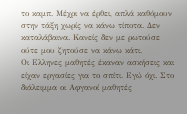το καμπ. Μέχρι να έρθει, απλά καθόμουν στην τάξη χωρίς να κάνω τίποτα. Δεν καταλάβαινα. Κανείς δεν με ρωτούσε ούτε μου ζητούσε να κάνω κάτι.
Οι Ελληνες μαθητές έκαναν ασκήσεις και είχαν εργασίες για το σπίτι. Εγώ όχι. Στο διάλειμμα οι Αφγανοί μαθητές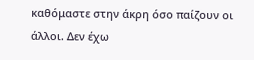καθόμαστε στην άκρη όσο παίζουν οι άλλοι. Δεν έχω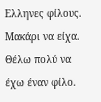Ελληνες φίλους. Μακάρι να είχα. Θέλω πολύ να έχω έναν φίλο.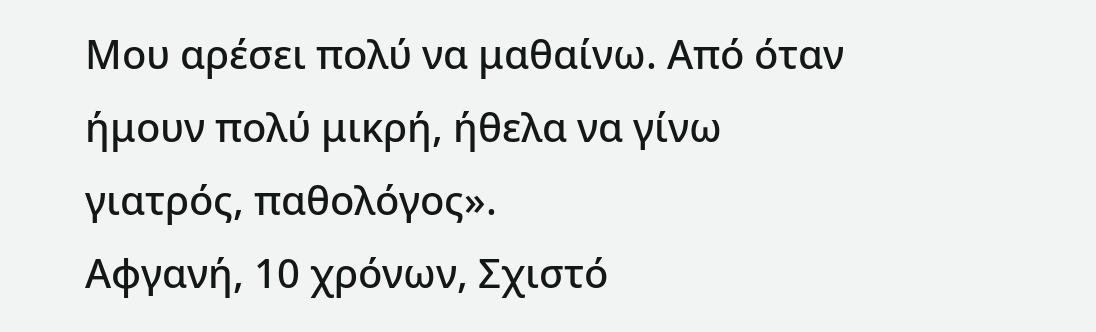Μου αρέσει πολύ να μαθαίνω. Από όταν ήμουν πολύ μικρή, ήθελα να γίνω γιατρός, παθολόγος».
Αφγανή, 10 χρόνων, Σχιστό